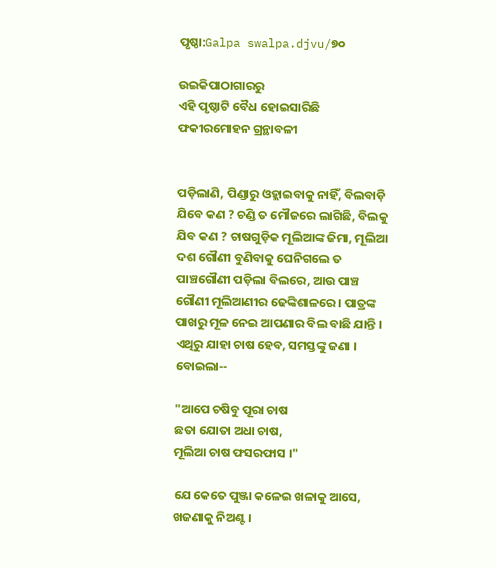ପୃଷ୍ଠା:Galpa swalpa.djvu/୭୦

ଉଇକିପାଠାଗାର‌ରୁ
ଏହି ପୃଷ୍ଠାଟି ବୈଧ ହୋଇସାରିଛି
ଫକୀରମୋହନ ଗ୍ରନ୍ଥାବଳୀ


ପଡ଼ିଲାଣି, ପିଣ୍ଡାରୁ ଓହ୍ଲାଇବାକୁ ନାହିଁ, ବିଲବାଡ଼ି ଯିବେ କଣ ? ଚଣ୍ଡି ତ ମୌଜରେ ଲାଗିଛି, ବିଲକୁ ଯିବ କଣ ? ଚାଷଗୁଡ଼ିକ ମୂଲିଆଙ୍କ ଜିମା, ମୂଲିଆ ଦଶ ଗୌଣୀ ବୁଣିବାକୁ ଘେନିଗଲେ ତ ପାଞ୍ଚଗୌଣୀ ପଡ଼ିଲା ବିଲରେ, ଆଉ ପାଞ୍ଚ ଗୌଣୀ ମୂଲିଆଣୀର ଢେଙ୍କିଶାଳରେ । ପାତ୍ରଙ୍କ ପାଖରୁ ମୂଳ ନେଇ ଆପଣାର ବିଲ ବାଛି ଯାନ୍ତି । ଏଥିରୁ ଯାହା ଚାଷ ହେବ, ସମସ୍ତଙ୍କୁ ଜଣା । ବୋଇଲା--

"ଆପେ ଚଷିବୁ ପୂରା ଚାଷ
ଛତା ଯୋତା ଅଧା ଚାଷ,
ମୂଲିଆ ଚାଷ ଫସରଫାସ ।"

ଯେ କେତେ ପୁଞ୍ଜା କଳେଇ ଖଳାକୁ ଆସେ, ଖଜଣାକୁ ନିଅଣ୍ଟ ।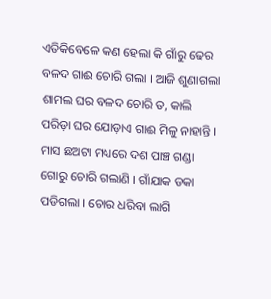ଏତିକିବେଳେ କଣ ହେଲା କି ଗାଁରୁ ଢେର ବଳଦ ଗାଈ ଚୋରି ଗଲା । ଆଜି ଶୁଣାଗଲା ଶାମଲ ଘର ବଳଦ ଚୋରି ତ, କାଲି ପରିଡ଼ା ଘର ଯୋଡ଼ାଏ ଗାଈ ମିଳୁ ନାହାନ୍ତି । ମାସ ଛଅଟା ମଧ୍ୟରେ ଦଶ ପାଞ୍ଚ ଗଣ୍ଡା ଗୋରୁ ଚୋରି ଗଲାଣି । ଗାଁଯାକ ଡକା ପଡିଗଲା । ଚୋର ଧରିବା ଲାଗି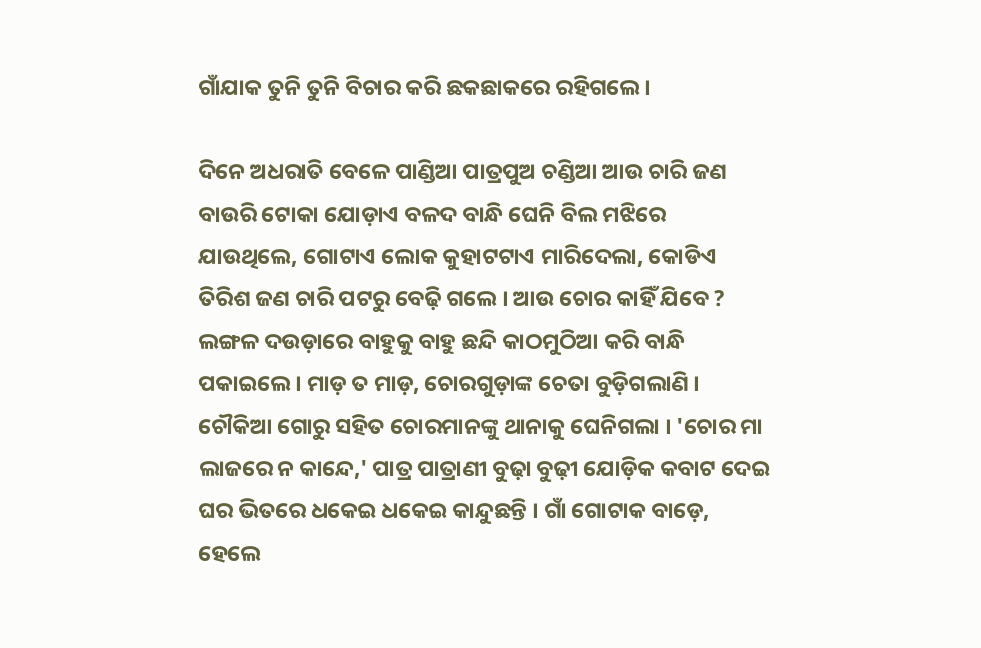ଗାଁଯାକ ତୁନି ତୁନି ବିଚାର କରି ଛକଛାକରେ ରହିଗଲେ ।

ଦିନେ ଅଧରାତି ବେଳେ ପାଣ୍ଡିଆ ପାତ୍ରପୁଅ ଚଣ୍ଡିଆ ଆଉ ଚାରି ଜଣ ବାଉରି ଟୋକା ଯୋଡ଼ାଏ ବଳଦ ବାନ୍ଧି ଘେନି ବିଲ ମଝିରେ ଯାଉଥିଲେ, ଗୋଟାଏ ଲୋକ କୁହାଟଟାଏ ମାରିଦେଲା, କୋଡିଏ ତିରିଶ ଜଣ ଚାରି ପଟରୁ ବେଢ଼ି ଗଲେ । ଆଉ ଚୋର କାହିଁ ଯିବେ ? ଲଙ୍ଗଳ ଦଉଡ଼ାରେ ବାହୁକୁ ବାହୁ ଛନ୍ଦି କାଠମୁଠିଆ କରି ବାନ୍ଧି ପକାଇଲେ । ମାଡ଼ ତ ମାଡ଼, ଚୋରଗୁଡ଼ାଙ୍କ ଚେତା ବୁଡ଼ିଗଲାଣି । ଚୌକିଆ ଗୋରୁ ସହିତ ଚୋରମାନଙ୍କୁ ଥାନାକୁ ଘେନିଗଲା । 'ଚୋର ମା ଲାଜରେ ନ କାନ୍ଦେ,' ପାତ୍ର ପାତ୍ରାଣୀ ବୁଢ଼ା ବୁଢ଼ୀ ଯୋଡ଼ିକ କବାଟ ଦେଇ ଘର ଭିତରେ ଧକେଇ ଧକେଇ କାନ୍ଦୁଛନ୍ତି । ଗାଁ ଗୋଟାକ ବାଡ଼େ, ହେଲେ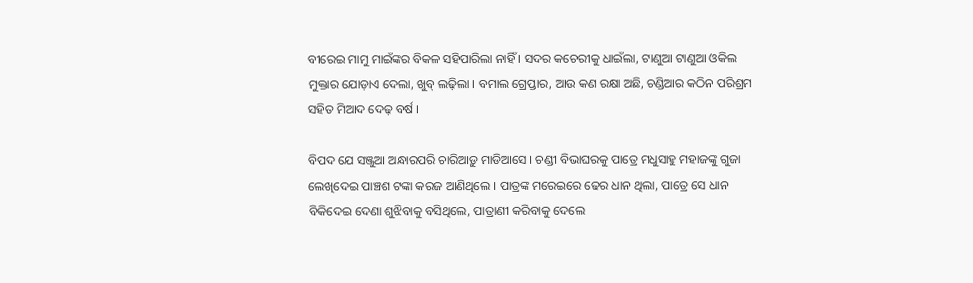ବୀରେଇ ମାମୁ ମାଇଁଙ୍କର ବିକଳ ସହିପାରିଲା ନାହିଁ । ସଦର କଚେରୀକୁ ଧାଇଁଲା, ଟାଣୁଆ ଟାଣୁଆ ଓକିଲ ମୁକ୍ତାର ଯୋଡ଼ାଏ ଦେଲା, ଖୁବ୍ ଲଢ଼ିଲା । ବମାଲ ଗ୍ରେପ୍ତାର, ଆଉ କଣ ରକ୍ଷା ଅଛି, ଚଣ୍ଡିଆର କଠିନ ପରିଶ୍ରମ ସହିତ ମିଆଦ ଦେଢ଼ ବର୍ଷ ।

ବିପଦ ଯେ ସଞ୍ଜୁଆ ଅନ୍ଧାରପରି ଚାରିଆଡ଼ୁ ମାଡିଆସେ । ଚଣ୍ଡୀ ବିଭାଘରକୁ ପାତ୍ରେ ମଧୁସାହୁ ମହାଜଙ୍କୁ ଗୁଜା ଲେଖିଦେଇ ପାଞ୍ଚଶ ଟଙ୍କା କରଜ ଆଣିଥିଲେ । ପାତ୍ରଙ୍କ ମରେଇରେ ଢେର ଧାନ ଥିଲା, ପାତ୍ରେ ସେ ଧାନ ବିକିଦେଇ ଦେଣା ଶୁଝିବାକୁ ବସିଥିଲେ, ପାତ୍ରାଣୀ କରିବାକୁ ଦେଲେ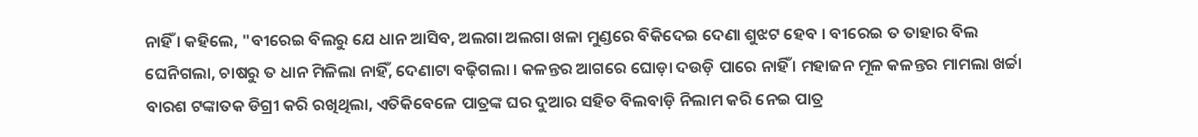ନାହିଁ । କହିଲେ, "ବୀରେଇ ବିଲରୁ ଯେ ଧାନ ଆସିବ, ଅଲଗା ଅଲଗା ଖଳା ମୁଣ୍ଡରେ ବିକିଦେଇ ଦେଣା ଶୁଝଟ ହେବ । ବୀରେଇ ତ ତାହାର ବିଲ ଘେନିଗଲା, ଚାଷରୁ ତ ଧାନ ମିଳିଲା ନାହିଁ, ଦେଣାଟା ବଢ଼ିଗଲା । କଳନ୍ତର ଆଗରେ ଘୋଡ଼ା ଦଉଡ଼ି ପାରେ ନାହିଁ । ମହାଜନ ମୂଳ କଳନ୍ତର ମାମଲା ଖର୍ଚ୍ଚା ବାରଶ ଟଙ୍କାତକ ଡିଗ୍ରୀ କରି ରଖିଥିଲା, ଏତିକିବେଳେ ପାତ୍ରଙ୍କ ଘର ଦୁଆର ସହିତ ବିଲବାଡ଼ି ନିଲାମ କରି ନେଇ ପାତ୍ର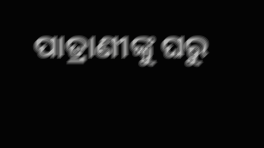ପାତ୍ରାଣୀଙ୍କୁ ଘରୁ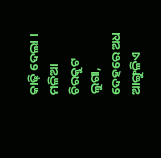କାଢ଼ି ଦେଲା । ମଳିଆ ଚିରକୁଟ ଲୁଗା, ଦେହରେ ଅଧ ଆଙ୍ଗୁଳିଏ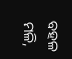ବହଳ ମଳି,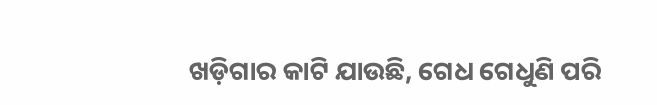ଖଡ଼ିଗାର କାଟି ଯାଉଛି, ଗେଧ ଗେଧୁଣି ପରି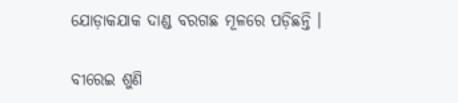ଯୋଡ଼ାକଯାକ ଦାଣ୍ଡ ବରଗଛ ମୂଳରେ ପଡ଼ିଛନ୍ତି ।

ବୀରେଇ ଶୁଣି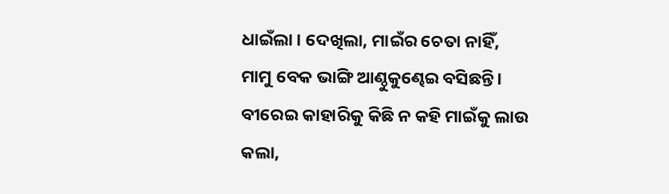ଧାଇଁଲା । ଦେଖିଲା, ମାଇଁର ଚେତା ନାହିଁ, ମାମୁ ବେକ ଭାଙ୍ଗି ଆଣ୍ଠୁକୁଣ୍ଢେଇ ବସିଛନ୍ତି । ବୀରେଇ କାହାରିକୁ କିଛି ନ କହି ମାଇଁକୁ ଲାଉ କଲା,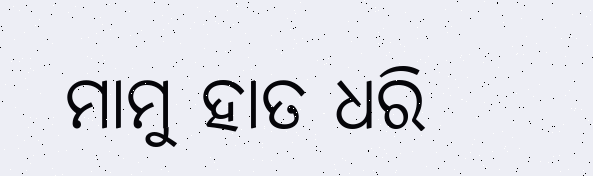ମାମୁ ହାତ ଧରି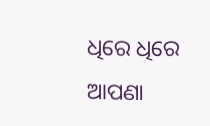ଧିରେ ଧିରେ ଆପଣା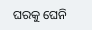ଘରକୁ ଘେନି